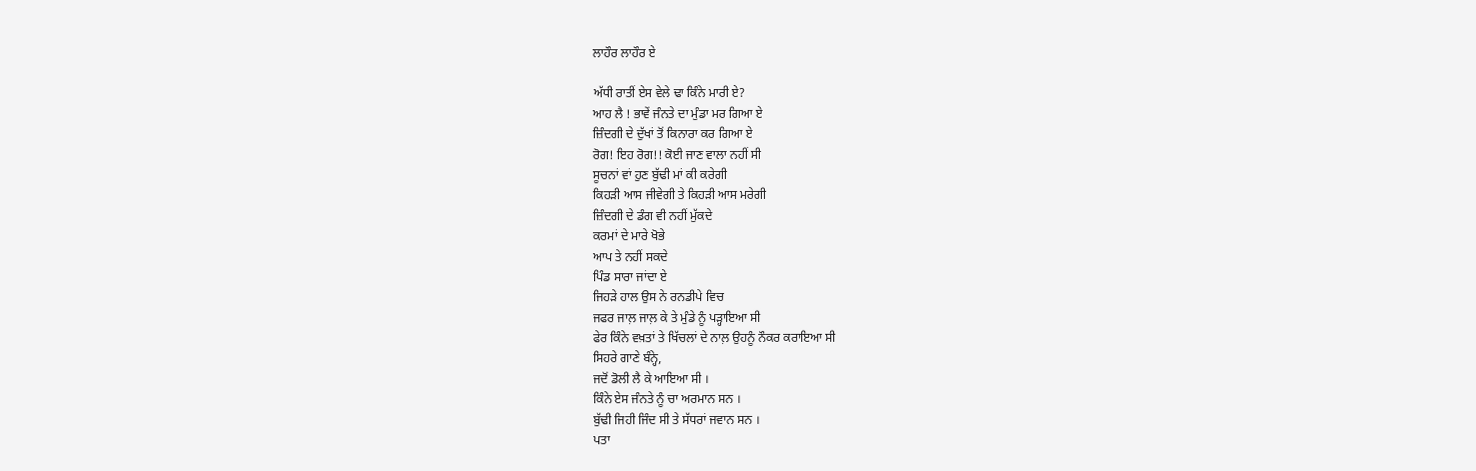ਲਾਹੌਰ ਲਾਹੌਰ ਏ

ਅੱਧੀ ਰਾਤੀਂ ਏਸ ਵੇਲੇ ਢਾ ਕਿੰਨੇ ਮਾਰੀ ਏ?
ਆਹ ਲੈ ! ਭਾਵੇਂ ਜੰਨਤੇ ਦਾ ਮੁੰਡਾ ਮਰ ਗਿਆ ਏ
ਜ਼ਿੰਦਗੀ ਦੇ ਦੁੱਖਾਂ ਤੋਂ ਕਿਨਾਰਾ ਕਰ ਗਿਆ ਏ
ਰੋਗ! ਇਹ ਰੋਗ!! ਕੋਈ ਜਾਣ ਵਾਲਾ ਨਹੀਂ ਸੀ
ਸੂਚਨਾਂ ਵਾਂ ਹੁਣ ਬੁੱਢੀ ਮਾਂ ਕੀ ਕਰੇਗੀ
ਕਿਹੜੀ ਆਸ ਜੀਵੇਗੀ ਤੇ ਕਿਹੜੀ ਆਸ ਮਰੇਗੀ
ਜ਼ਿੰਦਗੀ ਦੇ ਡੰਗ ਵੀ ਨਹੀਂ ਮੁੱਕਦੇ
ਕਰਮਾਂ ਦੇ ਮਾਰੇ ਖੋਭੇ
ਆਪ ਤੇ ਨਹੀਂ ਸਕਦੇ
ਪਿੰਡ ਸਾਰਾ ਜਾਂਦਾ ਏ
ਜਿਹੜੇ ਹਾਲ ਉਸ ਨੇ ਰਨਡੀਪੇ ਵਿਚ
ਜਫਰ ਜਾਲ਼ ਜਾਲ਼ ਕੇ ਤੇ ਮੁੰਡੇ ਨੂੰ ਪੜ੍ਹਾਇਆ ਸੀ
ਫੇਰ ਕਿੰਨੇ ਵਖ਼ਤਾਂ ਤੇ ਖਿੱਚਲਾਂ ਦੇ ਨਾਲ਼ ਉਹਨੂੰ ਨੌਕਰ ਕਰਾਇਆ ਸੀ
ਸਿਹਰੇ ਗਾਣੇ ਬੰਨ੍ਹੇ,
ਜਦੋਂ ਡੋਲੀ ਲੈ ਕੇ ਆਇਆ ਸੀ ।
ਕਿੰਨੇ ਏਸ ਜੰਨਤੇ ਨੂੰ ਚਾ ਅਰਮਾਨ ਸਨ ।
ਬੁੱਢੀ ਜਿਹੀ ਜਿੰਦ ਸੀ ਤੇ ਸੱਧਰਾਂ ਜਵਾਨ ਸਨ ।
ਪਤਾ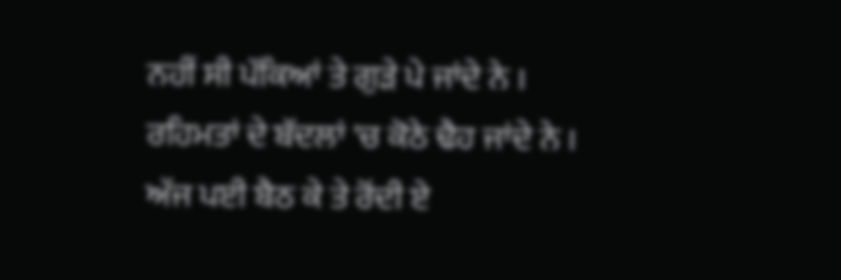ਨਹੀਂ ਸੀ ਪੱਕਿਆਂ ਤੇ ਗੁੜੇ ਪੇ ਜਾਂਦੇ ਨੇ ।
ਰਹਿਮਤਾਂ ਦੇ ਬੱਦਲਾਂ 'ਚ ਕੋਠੇ ਢੈਹ ਜਾਂਦੇ ਨੇ ।
ਅੱਜ ਪਈ ਬੈਠ ਕੇ ਤੇ ਰੋਂਦੀ ਏ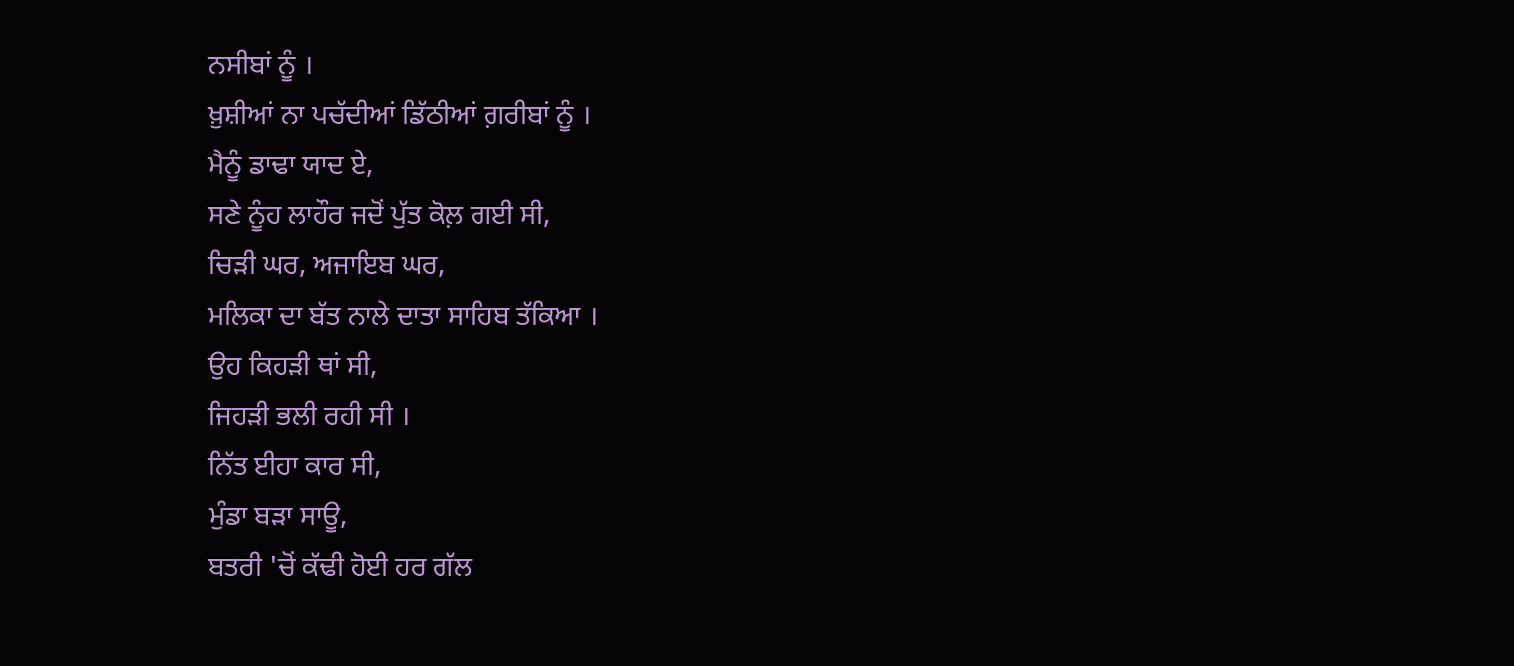ਨਸੀਬਾਂ ਨੂੰ ।
ਖ਼ੁਸ਼ੀਆਂ ਨਾ ਪਚੱਦੀਆਂ ਡਿੱਠੀਆਂ ਗ਼ਰੀਬਾਂ ਨੂੰ ।
ਮੈਨੂੰ ਡਾਢਾ ਯਾਦ ਏ,
ਸਣੇ ਨੂੰਹ ਲਾਹੌਰ ਜਦੋਂ ਪੁੱਤ ਕੋਲ਼ ਗਈ ਸੀ,
ਚਿੜੀ ਘਰ, ਅਜਾਇਬ ਘਰ,
ਮਲਿਕਾ ਦਾ ਬੱਤ ਨਾਲੇ ਦਾਤਾ ਸਾਹਿਬ ਤੱਕਿਆ ।
ਉਹ ਕਿਹੜੀ ਥਾਂ ਸੀ,
ਜਿਹੜੀ ਭਲੀ ਰਹੀ ਸੀ ।
ਨਿੱਤ ਈਹਾ ਕਾਰ ਸੀ,
ਮੁੰਡਾ ਬੜਾ ਸਾਊ,
ਬਤਰੀ 'ਚੋਂ ਕੱਢੀ ਹੋਈ ਹਰ ਗੱਲ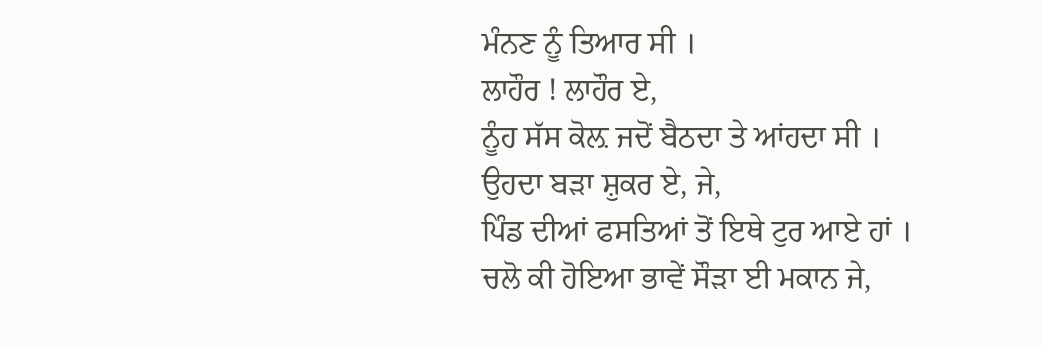ਮੰਨਣ ਨੂੰ ਤਿਆਰ ਸੀ ।
ਲਾਹੌਰ ! ਲਾਹੌਰ ਏ,
ਨੂੰਹ ਸੱਸ ਕੋਲ਼ ਜਦੋਂ ਬੈਠਦਾ ਤੇ ਆਂਹਦਾ ਸੀ ।
ਉਹਦਾ ਬੜਾ ਸ਼ੁਕਰ ਏ, ਜੇ,
ਪਿੰਡ ਦੀਆਂ ਫਸਤਿਆਂ ਤੋਂ ਇਥੇ ਟੁਰ ਆਏ ਹਾਂ ।
ਚਲੋ ਕੀ ਹੋਇਆ ਭਾਵੇਂ ਸੌੜਾ ਈ ਮਕਾਨ ਜੇ,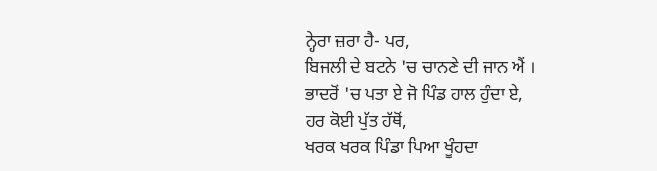ਨ੍ਹੇਰਾ ਜ਼ਰਾ ਹੈ- ਪਰ,
ਬਿਜਲੀ ਦੇ ਬਟਨੇ 'ਚ ਚਾਨਣੇ ਦੀ ਜਾਨ ਐਂ ।
ਭਾਦਰੋਂ 'ਚ ਪਤਾ ਏ ਜੋ ਪਿੰਡ ਹਾਲ ਹੁੰਦਾ ਏ,
ਹਰ ਕੋਈ ਪੁੱਤ ਹੱਥੋਂ,
ਖਰਕ ਖਰਕ ਪਿੰਡਾ ਪਿਆ ਖੂੰਹਦਾ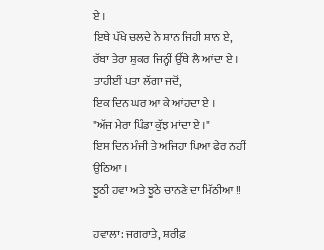ਏ ।
ਇਥੇ ਪੱਖੇ ਚਲਦੇ ਨੇ ਸ਼ਾਨ ਜਿਹੀ ਸ਼ਾਨ ਏ,
ਰੱਬਾ ਤੇਰਾ ਸ਼ੁਕਰ ਜਿਨ੍ਹੀਂ ਉੱਥੇ ਲੈ ਆਂਦਾ ਏ ।
ਤਾਹੀਈਂ ਪਤਾ ਲੱਗਾ ਜਦੋਂ,
ਇਕ ਦਿਨ ਘਰ ਆ ਕੇ ਆਂਹਦਾ ਏ ।
"ਅੱਜ ਮੇਰਾ ਪਿੰਡਾ ਕੁੱਝ ਮਾਂਦਾ ਏ ।"
ਇਸ ਦਿਨ ਮੰਜੀ ਤੇ ਅਜਿਹਾ ਪਿਆ ਫੇਰ ਨਹੀਂ ਉਠਿਆ ।
ਝੂਠੀ ਹਵਾ ਅਤੇ ਝੂਠੇ ਚਾਨਣੇ ਦਾ ਮਿੱਠੀਆ !!

ਹਵਾਲਾ: ਜਗਰਾਤੇ, ਸ਼ਰੀਫ਼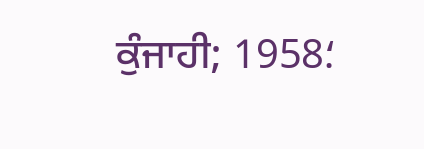ਕੁੰਜਾਹੀ; 1958؛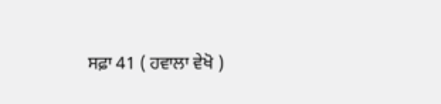ਸਫ਼ਾ 41 ( ਹਵਾਲਾ ਵੇਖੋ )